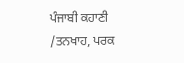ਪੰਜਾਬੀ ਕਹਾਣੀ /ਤਨਖਾਹ, ਪਰਕ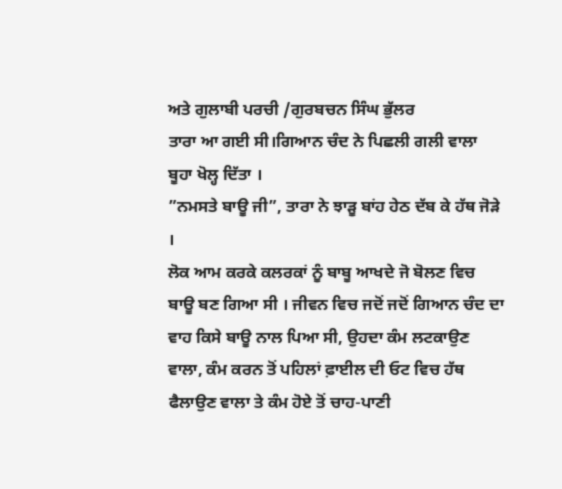ਅਤੇ ਗੁਲਾਬੀ ਪਰਚੀ /ਗੁਰਬਚਨ ਸਿੰਘ ਭੁੱਲਰ
ਤਾਰਾ ਆ ਗਈ ਸੀ।ਗਿਆਨ ਚੰਦ ਨੇ ਪਿਛਲੀ ਗਲੀ ਵਾਲਾ ਬੂਹਾ ਖੋਲ੍ਹ ਦਿੱਤਾ ।
”ਨਮਸਤੇ ਬਾਊ ਜੀ”, ਤਾਰਾ ਨੇ ਝਾੜੂ ਬਾਂਹ ਹੇਠ ਦੱਬ ਕੇ ਹੱਥ ਜੋੜੇ ।
ਲੋਕ ਆਮ ਕਰਕੇ ਕਲਰਕਾਂ ਨੂੰ ਬਾਬੂ ਆਖਦੇ ਜੋ ਬੋਲਣ ਵਿਚ ਬਾਊ ਬਣ ਗਿਆ ਸੀ । ਜੀਵਨ ਵਿਚ ਜਦੋਂ ਜਦੋਂ ਗਿਆਨ ਚੰਦ ਦਾ ਵਾਹ ਕਿਸੇ ਬਾਊ ਨਾਲ ਪਿਆ ਸੀ, ਉਹਦਾ ਕੰਮ ਲਟਕਾਉਣ ਵਾਲਾ, ਕੰਮ ਕਰਨ ਤੋਂ ਪਹਿਲਾਂ ਫ਼ਾਈਲ ਦੀ ਓਟ ਵਿਚ ਹੱਥ ਫੈਲਾਉਣ ਵਾਲਾ ਤੇ ਕੰਮ ਹੋਏ ਤੋਂ ਚਾਹ-ਪਾਣੀ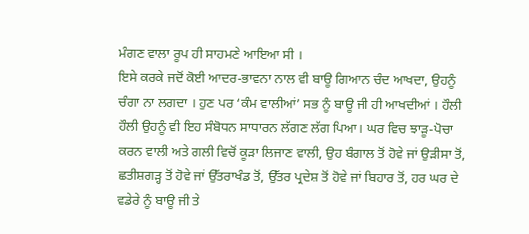ਮੰਗਣ ਵਾਲਾ ਰੂਪ ਹੀ ਸਾਹਮਣੇ ਆਇਆ ਸੀ ।
ਇਸੇ ਕਰਕੇ ਜਦੋਂ ਕੋਈ ਆਦਰ-ਭਾਵਨਾ ਨਾਲ ਵੀ ਬਾਊ ਗਿਆਨ ਚੰਦ ਆਖਦਾ, ਉਹਨੂੰ ਚੰਗਾ ਨਾ ਲਗਦਾ । ਹੁਣ ਪਰ ‘ਕੰਮ ਵਾਲੀਆਂ’ ਸਭ ਨੂੰ ਬਾਊ ਜੀ ਹੀ ਆਖਦੀਆਂ । ਹੌਲੀ ਹੌਲੀ ਉਹਨੂੰ ਵੀ ਇਹ ਸੰਬੋਧਨ ਸਾਧਾਰਨ ਲੱਗਣ ਲੱਗ ਪਿਆ। ਘਰ ਵਿਚ ਝਾੜੂ-ਪੋਚਾ ਕਰਨ ਵਾਲੀ ਅਤੇ ਗਲੀ ਵਿਚੋਂ ਕੂੜਾ ਲਿਜਾਣ ਵਾਲੀ, ਉਹ ਬੰਗਾਲ ਤੋਂ ਹੋਵੇ ਜਾਂ ਉੜੀਸਾ ਤੋਂ, ਛਤੀਸ਼ਗੜ੍ਹ ਤੋਂ ਹੋਵੇ ਜਾਂ ਉੱਤਰਾਖੰਡ ਤੋਂ, ਉੱਤਰ ਪ੍ਰਦੇਸ਼ ਤੋਂ ਹੋਵੇ ਜਾਂ ਬਿਹਾਰ ਤੋਂ, ਹਰ ਘਰ ਦੇ ਵਡੇਰੇ ਨੂੰ ਬਾਊ ਜੀ ਤੇ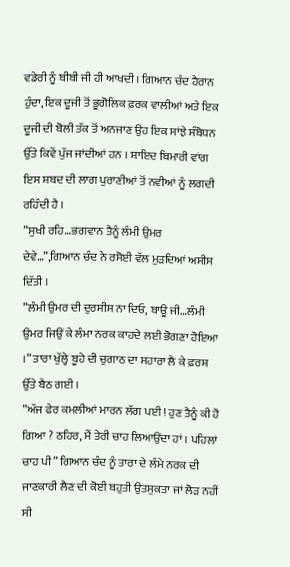ਵਡੇਰੀ ਨੂੰ ਬੀਬੀ ਜੀ ਹੀ ਆਖਦੀ । ਗਿਆਨ ਚੰਦ ਹੈਰਾਨ ਹੁੰਦਾ, ਇਕ ਦੂਜੀ ਤੋਂ ਭੂਗੋਲਿਕ ਫ਼ਰਕ ਵਾਲੀਆਂ ਅਤੇ ਇਕ ਦੂਜੀ ਦੀ ਬੋਲੀ ਤੱਕ ਤੋਂ ਅਨਜਾਣ ਉਹ ਇਕ ਸਾਂਝੇ ਸੰਬੋਧਨ ਉੱਤੇ ਕਿਵੇਂ ਪੁੱਜ ਜਾਂਦੀਆਂ ਹਨ । ਸ਼ਾਇਦ ਬਿਮਾਰੀ ਵਾਂਗ ਇਸ ਸ਼ਬਦ ਦੀ ਲਾਗ ਪੁਰਾਣੀਆਂ ਤੋਂ ਨਵੀਆਂ ਨੂੰ ਲਗਦੀ ਰਹਿੰਦੀ ਹੈ ।
”ਸੁਖੀ ਰਹਿ…ਭਗਵਾਨ ਤੈਨੂੰ ਲੰਮੀ ਉਮਰ ਦੇਵੇ…”,ਗਿਆਨ ਚੰਦ ਨੇ ਰਸੋਈ ਵੱਲ ਮੁੜਦਿਆਂ ਅਸੀਸ ਦਿੱਤੀ ।
”ਲੰਮੀ ਉਮਰ ਦੀ ਦੁਰਸੀਸ ਨਾ ਦਿਓ, ਬਾਊ ਜੀ…ਲੰਮੀ ਉਮਰ ਜਿਉਂ ਕੇ ਲੰਮਾ ਨਰਕ ਕਾਹਦੇ ਲਈ ਭੋਗਣਾ ਹੋਇਆ ।” ਤਾਰਾ ਖੁੱਲ੍ਹੇ ਬੂਹੇ ਦੀ ਚੁਗਾਠ ਦਾ ਸਹਾਰਾ ਲੈ ਕੇ ਫ਼ਰਸ਼ ਉੱਤੇ ਬੈਠ ਗਈ ।
”ਅੱਜ ਫੇਰ ਕਮਲੀਆਂ ਮਾਰਨ ਲੱਗ ਪਈ ! ਹੁਣ ਤੈਨੂੰ ਕੀ ਹੋ ਗਿਆ ? ਠਹਿਰ, ਮੈਂ ਤੇਰੀ ਚਾਹ ਲਿਆਉਂਦਾ ਹਾਂ । ਪਹਿਲਾਂ ਚਾਹ ਪੀ” ਗਿਆਨ ਚੰਦ ਨੂੰ ਤਾਰਾ ਦੇ ਲੰਮੇ ਨਰਕ ਦੀ ਜਾਣਕਾਰੀ ਲੈਣ ਦੀ ਕੋਈ ਬਹੁਤੀ ਉਤਸੁਕਤਾ ਜਾਂ ਲੋੜ ਨਹੀਂ ਸੀ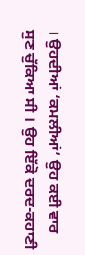। ਉਹਦੀਆਂ ‘ਕਮਲੀਆਂ’ ਉਹ ਕਈ ਵਾਰ ਸੁਣ ਚੁੱਕਿਆ ਸੀ । ਉਹ ਇੱਕੋ ਦਰਦ-ਕਹਾਣੀ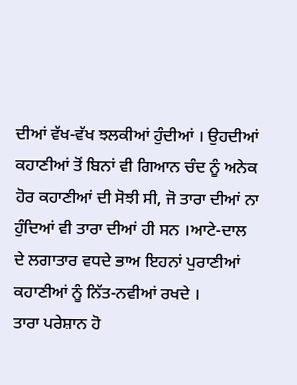ਦੀਆਂ ਵੱਖ-ਵੱਖ ਝਲਕੀਆਂ ਹੁੰਦੀਆਂ । ਉਹਦੀਆਂ ਕਹਾਣੀਆਂ ਤੋਂ ਬਿਨਾਂ ਵੀ ਗਿਆਨ ਚੰਦ ਨੂੰ ਅਨੇਕ ਹੋਰ ਕਹਾਣੀਆਂ ਦੀ ਸੋਝੀ ਸੀ, ਜੋ ਤਾਰਾ ਦੀਆਂ ਨਾ ਹੁੰਦਿਆਂ ਵੀ ਤਾਰਾ ਦੀਆਂ ਹੀ ਸਨ ।ਆਟੇ-ਦਾਲ ਦੇ ਲਗਾਤਾਰ ਵਧਦੇ ਭਾਅ ਇਹਨਾਂ ਪੁਰਾਣੀਆਂ ਕਹਾਣੀਆਂ ਨੂੰ ਨਿੱਤ-ਨਵੀਆਂ ਰਖਦੇ ।
ਤਾਰਾ ਪਰੇਸ਼ਾਨ ਹੋ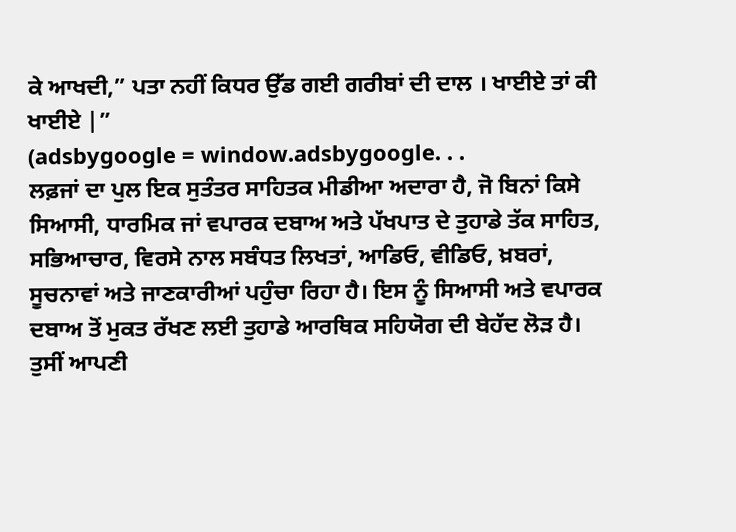ਕੇ ਆਖਦੀ,” ਪਤਾ ਨਹੀਂ ਕਿਧਰ ਉੱਡ ਗਈ ਗਰੀਬਾਂ ਦੀ ਦਾਲ । ਖਾਈਏ ਤਾਂ ਕੀ ਖਾਈਏ |”
(adsbygoogle = window.adsbygoogle. . .
ਲਫ਼ਜਾਂ ਦਾ ਪੁਲ ਇਕ ਸੁਤੰਤਰ ਸਾਹਿਤਕ ਮੀਡੀਆ ਅਦਾਰਾ ਹੈ, ਜੋ ਬਿਨਾਂ ਕਿਸੇ ਸਿਆਸੀ, ਧਾਰਮਿਕ ਜਾਂ ਵਪਾਰਕ ਦਬਾਅ ਅਤੇ ਪੱਖਪਾਤ ਦੇ ਤੁਹਾਡੇ ਤੱਕ ਸਾਹਿਤ, ਸਭਿਆਚਾਰ, ਵਿਰਸੇ ਨਾਲ ਸਬੰਧਤ ਲਿਖਤਾਂ, ਆਡਿਓ, ਵੀਡਿਓ, ਖ਼ਬਰਾਂ, ਸੂਚਨਾਵਾਂ ਅਤੇ ਜਾਣਕਾਰੀਆਂ ਪਹੁੰਚਾ ਰਿਹਾ ਹੈ। ਇਸ ਨੂੰ ਸਿਆਸੀ ਅਤੇ ਵਪਾਰਕ ਦਬਾਅ ਤੋਂ ਮੁਕਤ ਰੱਖਣ ਲਈ ਤੁਹਾਡੇ ਆਰਥਿਕ ਸਹਿਯੋਗ ਦੀ ਬੇਹੱਦ ਲੋੜ ਹੈ। ਤੁਸੀਂ ਆਪਣੀ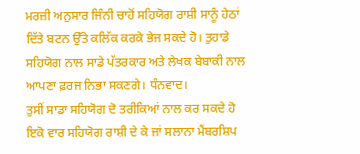ਮਰਜ਼ੀ ਅਨੁਸਾਰ ਜਿੰਨੀ ਚਾਹੋਂ ਸਹਿਯੋਗ ਰਾਸ਼ੀ ਸਾਨੂੰ ਹੇਠਾਂ ਦਿੱਤੇ ਬਟਨ ਉੱਤੇ ਕਲਿੱਕ ਕਰਕੇ ਭੇਜ ਸਕਦੇ ਹੋ। ਤੁਹਾਡੇ ਸਹਿਯੋਗ ਨਾਲ ਸਾਡੇ ਪੱਤਰਕਾਰ ਅਤੇ ਲੇਖਕ ਬੇਬਾਕੀ ਨਾਲ ਆਪਣਾ ਫ਼ਰਜ ਨਿਭਾ ਸਕਣਗੇ। ਧੰਨਵਾਦ।
ਤੁਸੀਂ ਸਾਡਾ ਸਹਿਯੋਗ ਦੋ ਤਰੀਕਿਆਂ ਨਾਲ ਕਰ ਸਕਦੇ ਹੋ
ਇਕੋ ਵਾਰ ਸਹਿਯੋਗ ਰਾਸ਼ੀ ਦੇ ਕੇ ਜਾਂ ਸਲਾਨਾ ਮੈਂਬਰਸ਼ਿਪ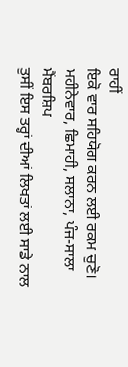ਰਾਹੀਂ
ਇਕੋ ਵਾਰ ਸਹਿਯੋਗ ਕਰਨ ਲਈ ਰਕਮ ਚੁਣੋ।
ਮਹੀਨੇਵਾਰ, ਛਿਮਾਹੀ, ਸਲਾਨਾ, ਪੰਜ-ਸਾਲਾ ਮੈਂਬਰਸ਼ਿਪ
ਤੁਸੀਂ ਇਸ ਤਰ੍ਹਾਂ ਦੀਆਂ ਲਿਖਤਾਂ ਲਈ ਸਾਡੇ ਨਾਲ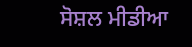ਸੋਸ਼ਲ ਮੀਡੀਆ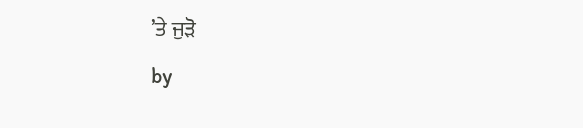’ਤੇ ਜੁੜੋ
by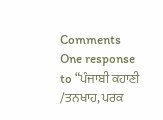Comments
One response to “ਪੰਜਾਬੀ ਕਹਾਣੀ /ਤਨਖਾਹ, ਪਰਕ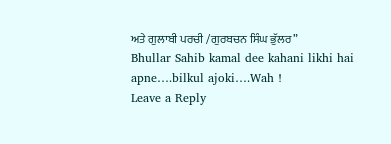ਅਤੇ ਗੁਲਾਬੀ ਪਰਚੀ /ਗੁਰਬਚਨ ਸਿੰਘ ਭੁੱਲਰ”
Bhullar Sahib kamal dee kahani likhi hai apne….bilkul ajoki….Wah !
Leave a Reply